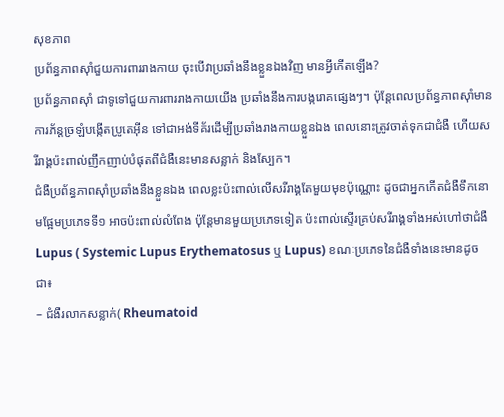សុខភាព
ប្រព័ន្ធភាពស៊ាំជួយការពាររាងកាយ ចុះបើវាប្រឆាំងនឹងខ្លួនឯងវិញ មានអ្វីកើតឡើង?
ប្រព័ន្ធភាពស៊ាំ ជាទូទៅជួយការពាររាងកាយយើង ប្រឆាំងនឹងការបង្ករោគផ្សេងៗ។ ប៉ុន្តែពេលប្រព័ន្ធភាពស៊ាំមានការភ័ន្តច្រឡំបង្កើតប្រូតេអ៊ីន ទៅជាអង់ទីគ័រដើម្បីប្រឆាំងរាងកាយខ្លួនឯង ពេលនោះត្រូវចាត់ទុកជាជំងឺ ហើយសរីរាង្គប៉ះពាល់ញឹកញាប់បំផុតពីជំងឺនេះមានសន្លាក់ និងស្បែក។
ជំងឺប្រព័ន្ធភាពស៊ាំប្រឆាំងនឹងខ្លួនឯង ពេលខ្លះប៉ះពាល់លើសរីរាង្គតែមួយមុខប៉ុណ្ណោះ ដូចជាអ្នកកើតជំងឺទឹកនោមផ្អែមប្រភេទទី១ អាចប៉ះពាល់លំពែង ប៉ុន្តែមានមួយប្រភេទទៀត ប៉ះពាល់ស្ទើរគ្រប់សរីរាង្គទាំងអស់ហៅថាជំងឺ Lupus ( Systemic Lupus Erythematosus ឬ Lupus) ខណៈប្រភេទនៃជំងឺទាំងនេះមានដូចជា៖
– ជំងឺរលាកសន្លាក់( Rheumatoid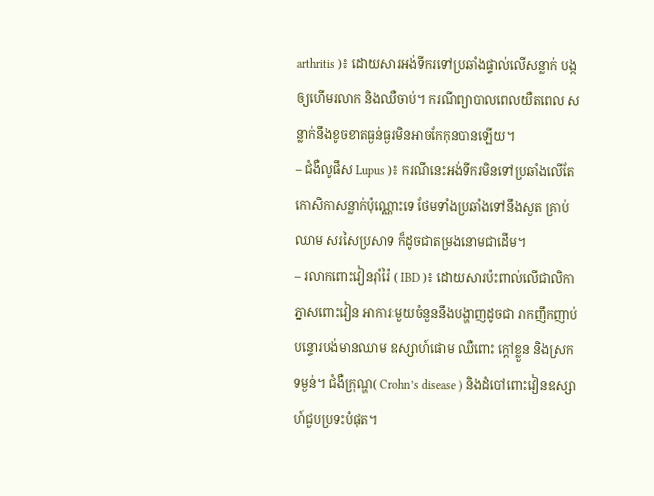arthritis )៖ ដោយសារអង់ទីករទៅប្រឆាំងផ្ទាល់លើសន្លាក់ បង្កឲ្យហើមរលាក និងឈឺចាប់។ ករណីព្យាបាលពេលយឺតពេល សន្លាក់នឹងខូចខាតធ្ងន់ធ្ងរមិនអាចកែកុនបានឡើយ។
– ជំងឺលូផឹស Lupus )៖ ករណីនេះអង់ទីករមិនទៅប្រឆាំងលើតែកោសិកាសន្លាក់ប៉ុណ្ណោះទេ ថែមទាំងប្រឆាំងទៅនឹងសួត គ្រាប់ឈាម សរសៃប្រសាទ ក៏ដូចជាតម្រងនោមជាដើម។
– រលាកពោះវៀនរ៉ាំរ៉ៃ ( IBD )៖ ដោយសារប៉ះពាល់លើជាលិកាភ្នាសពោះវៀន អាការៈមួយចំនួននឹងបង្ហាញដូចជា រាកញឹកញាប់ បន្ទោរបង់មានឈាម ឧស្សាហ៍ផោម ឈឺពោះ ក្ដៅខ្លួន និងស្រកទម្ងន់។ ជំងឺក្រុណ្ហ( Crohn’s disease ) និងដំបៅពោះវៀនឧស្សាហ៍ជួបប្រទះបំផុត។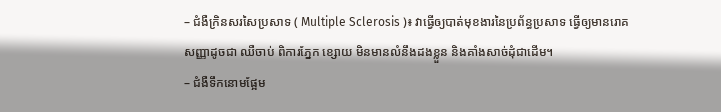– ជំងឺក្រិនសរសៃប្រសាទ ( Multiple Sclerosis )៖ វាធ្វើឲ្យបាត់មុខងារនៃប្រព័ន្ធប្រសាទ ធ្វើឲ្យមានរោគសញ្ញាដូចជា ឈឺចាប់ ពិការភ្នែក ខ្សោយ មិនមានលំនឹងដងខ្លួន និងគាំងសាច់ដុំជាដើម។
– ជំងឺទឹកនោមផ្អែម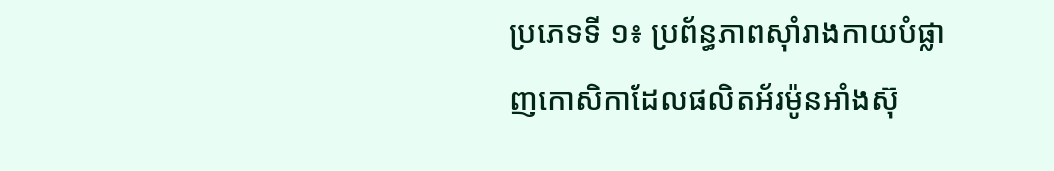ប្រភេទទី ១៖ ប្រព័ន្ធភាពស៊ាំរាងកាយបំផ្លាញកោសិកាដែលផលិតអ័រម៉ូនអាំងស៊ុ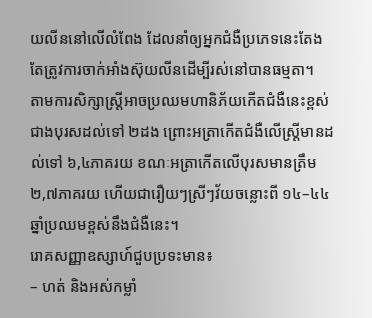យលីននៅលើលំពែង ដែលនាំឲ្យអ្នកជំងឺប្រភេទនេះតែងតែត្រូវការចាក់អាំងស៊ុយលីនដើម្បីរស់នៅបានធម្មតា។
តាមការសិក្សាស្ត្រីអាចប្រឈមហានិភ័យកើតជំងឺនេះខ្ពស់ជាងបុរសដល់ទៅ ២ដង ព្រោះអត្រាកើតជំងឺលើស្ត្រីមានដល់ទៅ ៦,៤ភាគរយ ខណៈអត្រាកើតលើបុរសមានត្រឹម ២,៧ភាគរយ ហើយជារឿយៗស្រីៗវ័យចន្លោះពី ១៤–៤៤ ឆ្នាំប្រឈមខ្ពស់នឹងជំងឺនេះ។
រោគសញ្ញាឧស្សាហ៍ជួបប្រទះមាន៖
– ហត់ និងអស់កម្លាំ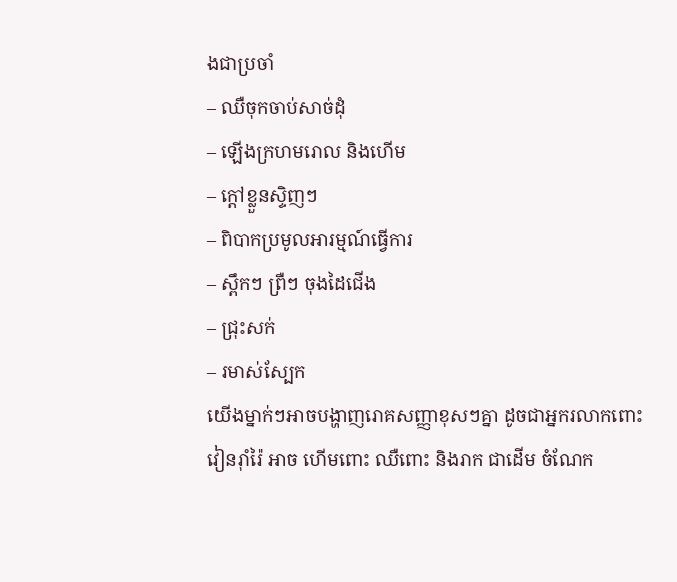ងជាប្រចាំ
– ឈឺចុកចាប់សាច់ដុំ
– ឡើងក្រហមរោល និងហើម
– ក្ដៅខ្លួនស្ទិញៗ
– ពិបាកប្រមូលអារម្មណ៍ធ្វើការ
– ស្ពឹកៗ ព្រឺៗ ចុងដៃជើង
– ជ្រុះសក់
– រមាស់ស្បែក
យើងម្នាក់ៗអាចបង្ហាញរោគសញ្ញាខុសៗគ្នា ដូចជាអ្នករលាកពោះវៀនរ៉ាំរ៉ៃ អាច ហើមពោះ ឈឺពោះ និងរាក ជាដើម ចំណែក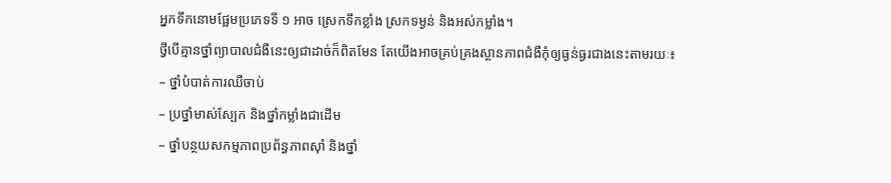អ្នកទឹកនោមផ្អែមប្រភេទទី ១ អាច ស្រេកទឹកខ្លាំង ស្រកទម្ងន់ និងអស់កម្លាំង។
ថ្វីបើគ្មានថ្នាំព្យាបាលជំងឺនេះឲ្យជាដាច់ក៏ពិតមែន តែយើងអាចគ្រប់គ្រងស្ថានភាពជំងឺកុំឲ្យធ្ងន់ធ្ងរជាងនេះតាមរយៈ៖
– ថ្នាំបំបាត់ការឈឺចាប់
– ប្រថ្នាំមាស់ស្បែក និងថ្នាំកម្លាំងជាដើម
– ថ្នាំបន្ថយសកម្មភាពប្រព័ន្ធភាពស៊ាំ និងថ្នាំ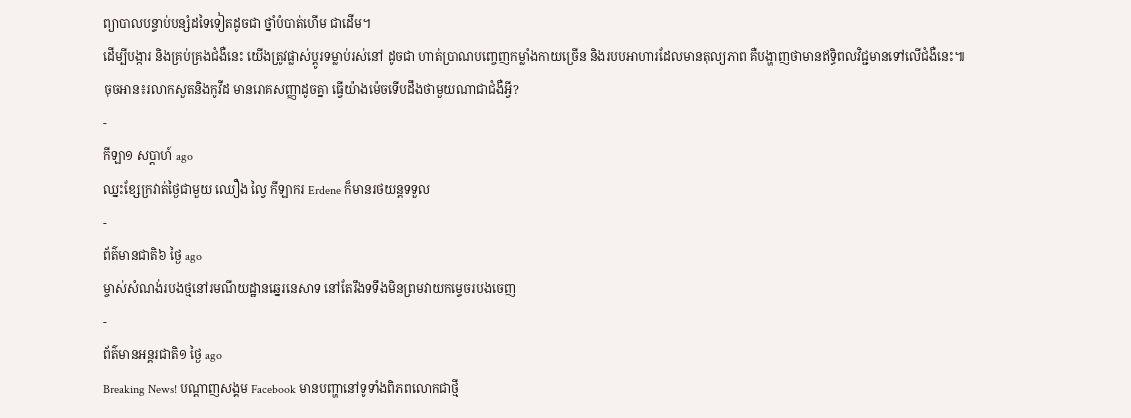ព្យាបាលបន្ទាប់បន្សំដទៃទៀតដូចជា ថ្នាំបំបាត់ហើម ជាដើម។
ដើម្បីបង្ការ និងគ្រប់គ្រងជំងឺនេះ យើងត្រូវផ្លាស់ប្តូរទម្លាប់រស់នៅ ដូចជា ហាត់ប្រាណបញ្ចេញកម្លាំងកាយច្រើន និងរបបអាហារដែលមានតុល្យភាព គឺបង្ហាញថាមានឥទ្ធិពលវិជ្ជមានទៅលើជំងឺនេះ៕
ចុចអាន៖រលាកសួតនិងកូវីដ មានរោគសញ្ញាដូចគ្នា ធ្វើយ៉ាងម៉េចទើបដឹងថាមួយណាជាជំងឺអ្វី?
-
កីឡា១ សប្តាហ៍ ago
ឈ្នះខ្សែក្រវាត់ថ្ងៃជាមួយ ឈឿង ល្វៃ កីឡាករ Erdene ក៏មានរថយន្តទទួល
-
ព័ត៌មានជាតិ៦ ថ្ងៃ ago
ម្ចាស់សំណង់របងថ្មនៅរមណីយដ្ឋានឆ្នេរនេសាទ នៅតែរឹងទទឹងមិនព្រមវាយកម្ទេចរបងចេញ
-
ព័ត៌មានអន្ដរជាតិ១ ថ្ងៃ ago
Breaking News! បណ្ដាញសង្គម Facebook មានបញ្ហានៅទូទាំងពិភពលោកជាថ្មី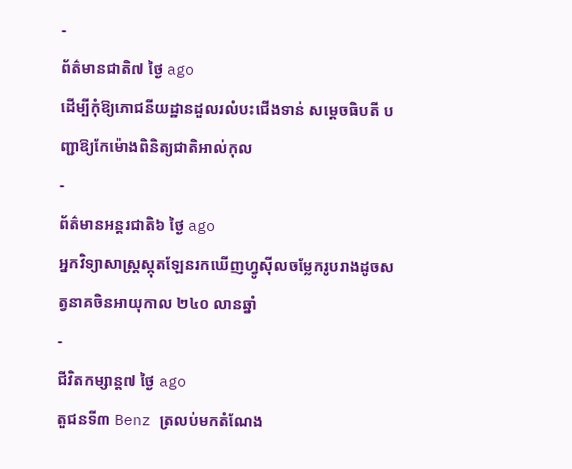-
ព័ត៌មានជាតិ៧ ថ្ងៃ ago
ដើម្បីកុំឱ្យភោជនីយដ្ឋានដួលរលំបះជើងទាន់ សម្ដេចធិបតី បញ្ជាឱ្យកែម៉ោងពិនិត្យជាតិអាល់កុល
-
ព័ត៌មានអន្ដរជាតិ៦ ថ្ងៃ ago
អ្នកវិទ្យាសាស្ត្រស្កុតឡែនរកឃើញហ្វូស៊ីលចម្លែករូបរាងដូចសត្វនាគចិនអាយុកាល ២៤០ លានឆ្នាំ
-
ជីវិតកម្សាន្ដ៧ ថ្ងៃ ago
តួជនទី៣ Benz ត្រលប់មកតំណែង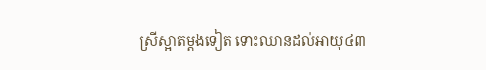ស្រីស្អាតម្ដងទៀត ទោះឈានដល់អាយុ៤៣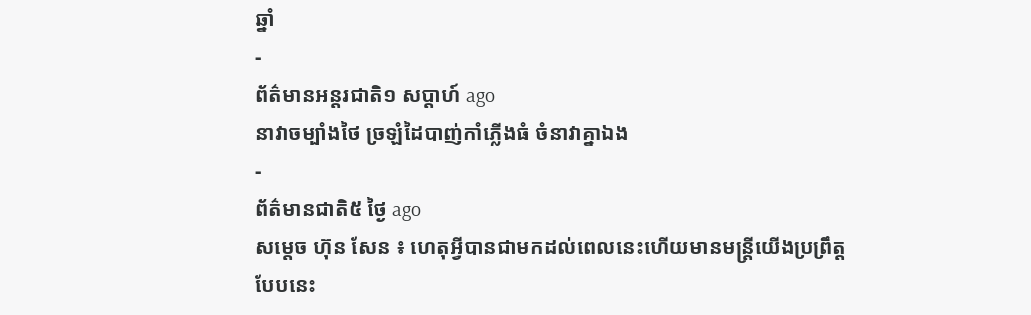ឆ្នាំ
-
ព័ត៌មានអន្ដរជាតិ១ សប្តាហ៍ ago
នាវាចម្បាំងថៃ ច្រឡំដៃបាញ់កាំភ្លើងធំ ចំនាវាគ្នាឯង
-
ព័ត៌មានជាតិ៥ ថ្ងៃ ago
សម្តេច ហ៊ុន សែន ៖ ហេតុអ្វីបានជាមកដល់ពេលនេះហើយមានមន្ត្រីយើងប្រព្រឹត្តបែបនេះ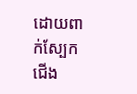ដោយពាក់ស្បែកជើង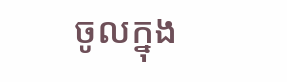ចូលក្នុង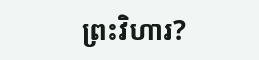ព្រះវិហារ?